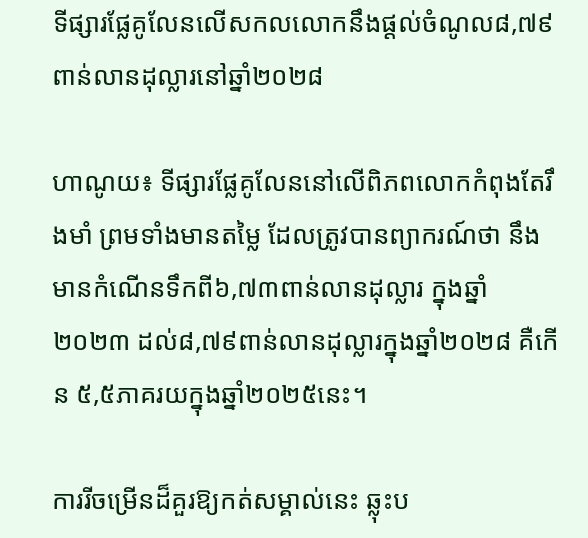ទីផ្សារផ្លែគូលែនលើសកលលោកនឹងផ្តល់ចំណូល៨,៧៩ពាន់លានដុល្លារនៅឆ្នាំ២០២៨

ហាណូយ៖ ទីផ្សារផ្លែគូលែននៅលើពិភពលោកកំពុងតែរឹងមាំ ព្រមទាំងមានតម្លៃ ដែលត្រូវបានព្យាករណ៍ថា នឹងមានកំណើនទឹកពី៦,៧៣ពាន់លានដុល្លារ ក្នុងឆ្នាំ២០២៣ ដល់៨,៧៩ពាន់លានដុល្លារក្នុងឆ្នាំ២០២៨ គឺកើន ៥,៥ភាគរយក្នុងឆ្នាំ២០២៥នេះ។

ការរីចម្រើនដ៏គួរឱ្យកត់សម្គាល់នេះ ឆ្លុះប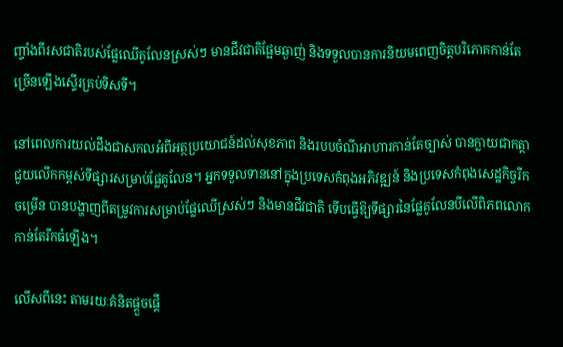ញ្ចាំងពីរសជាតិរបស់ផ្លែឈើគូលែនស្រស់ៗ មានជីវជាតិផ្អែមឆ្ងាញ់ និងទទួលបានការនិយមពេញចិត្តបរិភោគកាន់តែច្រើនឡើងស្ទើរគ្រប់ទិសទី។

នៅពេលការយល់ដឹងជាសកលអំពីអត្ថប្រយោជន៍ដល់សុខភាព និងរបបចំណីអាហារកាន់តែច្បាស់ បានក្លាយជាកត្តាជួយលើកកម្ពស់ទីផ្សារសម្រាប់ផ្លែគូលែន។ អ្នកទទួលទាននៅក្នុងប្រទេសកំពុងអភិវឌ្ឍន៍ និងប្រទេសកំពុងសេដ្ឋកិច្ចរីកចម្រើន បានបង្ហាញពីតម្រូវការសម្រាប់ផ្លែឈើស្រស់ៗ និងមានជីវជាតិ ទើបធ្វើឱ្យទីផ្សារនៃផ្លែគូលែនបីលើពិភពលោក កាន់តែរីកធំឡើង។

លើសពីនេះ តាមរយៈគំនិតផ្តួចផ្តើ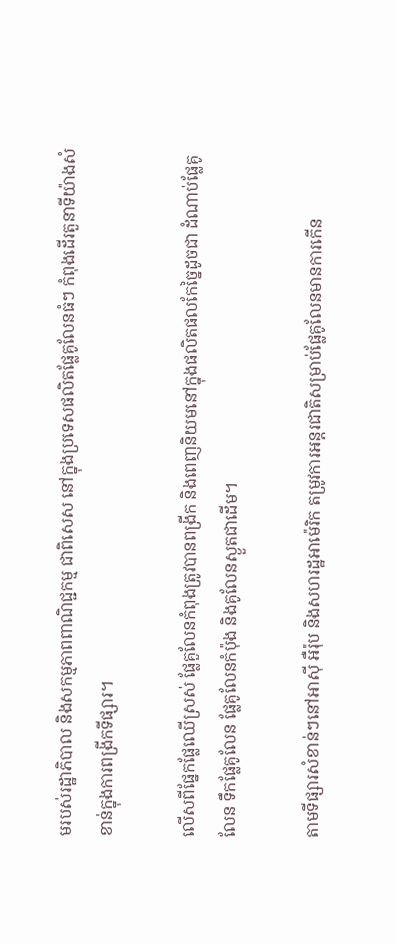មរបស់រដ្ឋាភិបាល និងសកម្មភាពពាណិជ្ជកម្ម ជាពិសេស នៅក្នុងប្រទេសផលិតផ្លែគូលែនធំៗ កំពុងដើរតួនាទីយ៉ាងសំខាន់ក្នុងការពង្រីកទីផ្សារ។

លើសពីផ្នែកផ្លែឈើស្រស់ ផ្លែគួលែនកំពុងត្រូវបានពង្រីក និងពេញនិយមនៅក្នុងផលិតផលកែច្នៃដូចជា ដំណាប់ផ្លែគូលែន ទឹកផ្លែគូលែន ផ្លែគូលែនកំប៉ុង និងគូលែនស្ងួតជាដើម។

តាមទីផ្សារសំខាន់ៗនៅអាស៊ី អឺរ៉ុប និងសហរដ្ឋអាម៉េរិក តម្រូវការអន្តរជាតិសម្រាប់ផ្លែគូលែនមានការកើន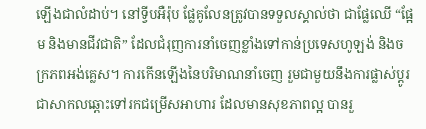ឡើងជាលំដាប់។ នៅទ្វីបអឺរ៉ុប ផ្លែគូលែនត្រូវបានទទួលស្គាល់ថា ជាផ្លែឈើ “ផ្អែម និងមានជីវជាតិ” ដែលជំរុញការនាំចេញខ្លាំងទៅកាន់ប្រទេសហូឡង់ និងចក្រភពអង់គ្លេស។ ការកើនឡើងនៃបរិមាណនាំចេញ រួមជាមួយនឹងការផ្លាស់ប្តូរជាសាកលឆ្ពោះទៅរកជម្រើសអាហារ ដែលមានសុខភាពល្អ បានរួ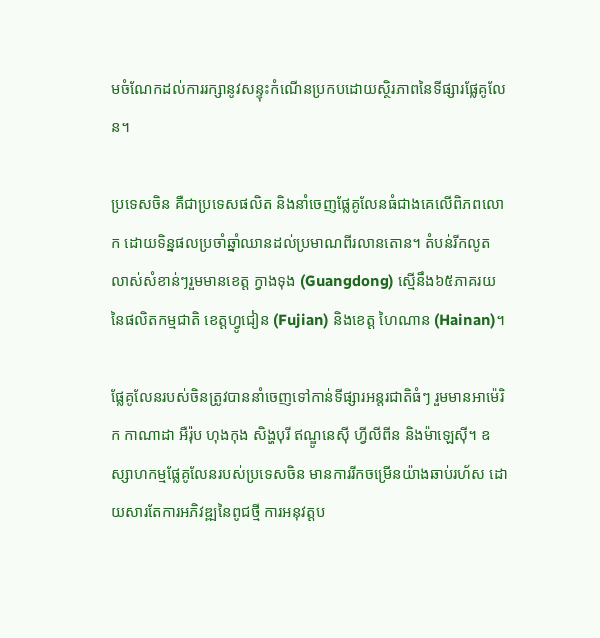មចំណែកដល់ការរក្សានូវសន្ទុះកំណើនប្រកបដោយស្ថិរភាពនៃទីផ្សារផ្លែគូលែន។

ប្រទេសចិន គឺជាប្រទេសផលិត និងនាំចេញផ្លែគូលែនធំជាងគេលើពិភពលោក ដោយទិន្នផលប្រចាំឆ្នាំឈានដល់ប្រមាណពីរលានតោន។ តំបន់រីកលូតលាស់សំខាន់ៗរួមមានខេត្ត ក្វាងទុង (Guangdong) ស្មើនឹង៦៥ភាគរយនៃផលិតកម្មជាតិ ខេត្តហ្វូជៀន (Fujian) និងខេត្ត ហៃណាន (Hainan)។

ផ្លែគូលែនរបស់ចិនត្រូវបាននាំចេញទៅកាន់ទីផ្សារអន្តរជាតិធំៗ រួមមានអាម៉េរិក កាណាដា អឺរ៉ុប ហុងកុង សិង្ហបុរី ឥណ្ឌូនេស៊ី ហ្វីលីពីន និងម៉ាឡេស៊ី។ ឧស្សាហកម្មផ្លែគូលែនរបស់ប្រទេសចិន មានការរីកចម្រើនយ៉ាងឆាប់រហ័ស ដោយសារតែការអភិវឌ្ឍនៃពូជថ្មី ការអនុវត្តប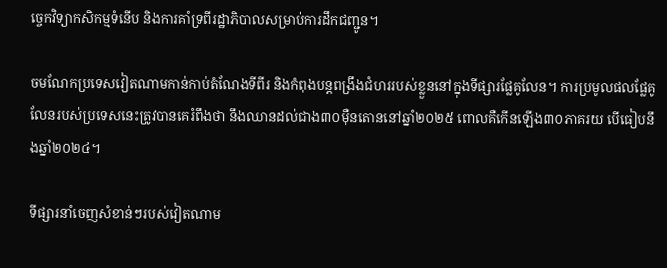ច្ចេកវិទ្យាកសិកម្មទំនើប និងការគាំទ្រពីរដ្ឋាភិបាលសម្រាប់ការដឹកជញ្ជូន។

ចមណែកប្រទេសវៀតណាមកាន់កាប់តំណែងទីពីរ និងកំពុងបន្តពង្រឹងជំហររបស់ខ្លួននៅក្នុងទីផ្សារផ្លែគូលែន។ ការប្រមូលផលផ្លែគូលែនរបស់ប្រទេសនេះត្រូវបានគេរំពឹងថា នឹងឈានដល់ជាង៣០ម៉ឺនតោននៅឆ្នាំ២០២៥ ពោលគឺកើនឡើង៣០ភាគរយ បើធៀបនឹងឆ្នាំ២០២៤។

ទីផ្សារនាំចេញសំខាន់ៗរបស់វៀតណាម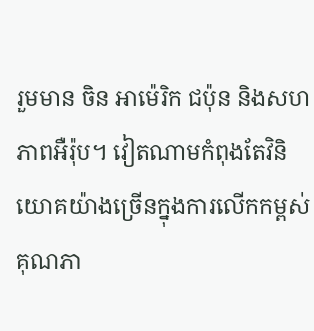រួមមាន ចិន អាម៉េរិក ជប៉ុន និងសហភាពអឺរ៉ុប។ វៀតណាមកំពុងតែវិនិយោគយ៉ាងច្រើនក្នុងការលើកកម្ពស់គុណភា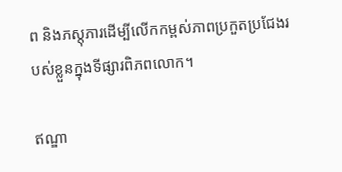ព និងភស្តុភារដើម្បីលើកកម្ពស់ភាពប្រកួតប្រជែងរបស់ខ្លួនក្នុងទីផ្សារពិភពលោក។

ឥណ្ឌា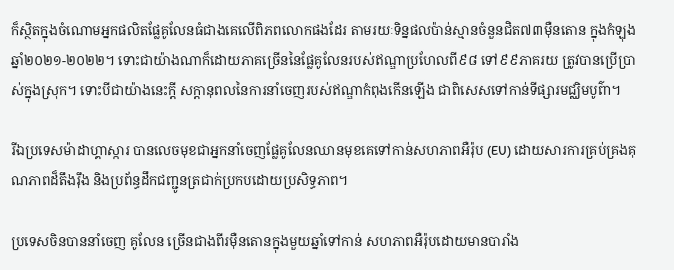ក៏ស្ថិតក្នុងចំណោមអ្នកផលិតផ្លែគូលែនធំជាងគេលើពិភពលោកផងដែរ តាមរយៈទិន្នផលប៉ាន់ស្មានចំនួនជិត៧៣ម៉ឺនតោន ក្នុងកំឡុងឆ្នាំ២០២១-២០២២។ ទោះជាយ៉ាងណាក៏ដោយភាគច្រើននៃផ្លែគូលែនរបស់ឥណ្ឌាប្រហែលពី៩៨ ទៅ៩៩ភាគរយ ត្រូវបានប្រើប្រាស់ក្នុងស្រុក។ ទោះបីជាយ៉ាងនេះក្តី សក្ដានុពលនៃការនាំចេញរបស់ឥណ្ឌាកំពុងកើនឡើង ជាពិសេសទៅកាន់ទីផ្សារមជ្ឈិមបូព៌ា។

រីឯប្រទេសម៉ាដាហ្គាស្ការ បានលេចមុខជាអ្នកនាំចេញផ្លែគូលែនឈានមុខគេទៅកាន់សហភាពអឺរ៉ុប (EU) ដោយសារការគ្រប់គ្រងគុណភាពដ៏តឹងរ៉ឹង និងប្រព័ន្ធដឹកជញ្ជូនត្រជាក់ប្រកបដោយប្រសិទ្ធភាព។

ប្រទេសចិនបាននាំចេញ គូលែន ច្រើនជាងពីរម៉ឺនតោនក្នុងមួយឆ្នាំទៅកាន់ សហភាពអឺរ៉ុបដោយមានបារាំង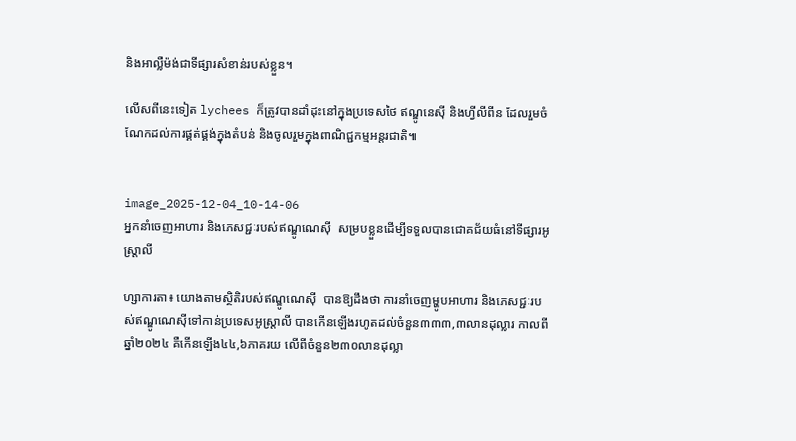និងអាល្លឺម៉ង់ជាទីផ្សារសំខាន់របស់ខ្លួន។

លើសពីនេះទៀត lychees ក៏ត្រូវបានដាំដុះនៅក្នុងប្រទេសថៃ ឥណ្ឌូនេស៊ី និងហ្វីលីពីន ដែលរួមចំណែកដល់ការផ្គត់ផ្គង់ក្នុងតំបន់ និងចូលរួមក្នុងពាណិជ្ជកម្មអន្តរជាតិ៕


image_2025-12-04_10-14-06
អ្នកនាំចេញអាហារ និងភេសជ្ជៈរបស់ឥណ្ឌូណេស៊ី  សម្របខ្លួនដើម្បីទទួលបានជោគជ័យធំនៅទីផ្សារអូស្ត្រាលី

ហ្សាការតា៖ យោងតាមស្ថិតិរបស់ឥណ្ឌូណេស៊ី  បានឱ្យដឹងថា ការនាំចេញម្ហូបអាហារ និងភេសជ្ជៈរបស់ឥណ្ឌូណេស៊ីទៅកាន់ប្រទេសអូស្ត្រាលី បានកើនឡើងរហូតដល់ចំនួន៣៣៣,៣លានដុល្លារ កាលពីឆ្នាំ២០២៤ គឺកើនឡើង៤៤,៦ភាគរយ លើពីចំនួន២៣០លានដុល្លា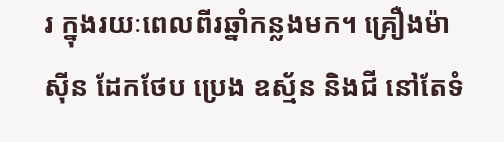រ ក្នុងរយៈពេលពីរឆ្នាំកន្លងមក។ គ្រឿងម៉ាស៊ីន ដែកថែប ប្រេង ឧស្ម័ន និងជី នៅតែទំ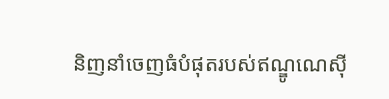និញនាំចេញធំបំផុតរបស់ឥណ្ឌូណេស៊ី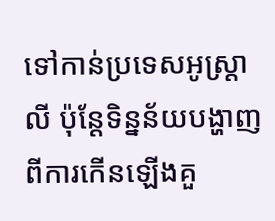ទៅកាន់ប្រទេសអូស្ត្រាលី ប៉ុន្តែទិន្នន័យបង្ហាញពីការកើនឡើងគួ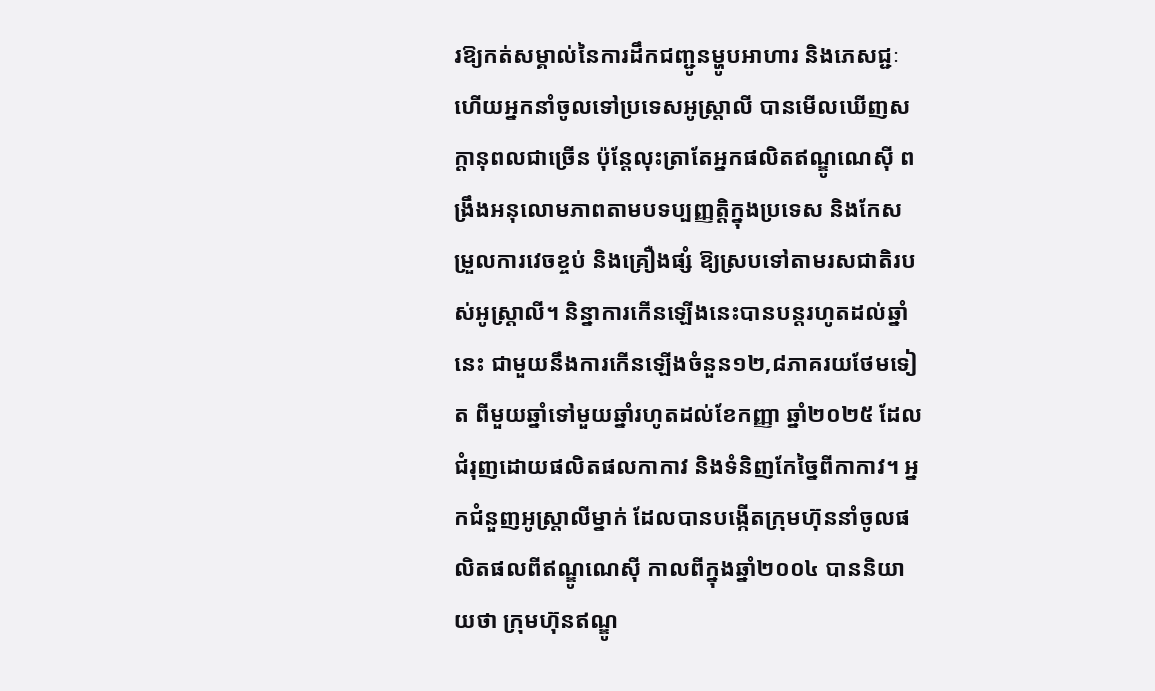រឱ្យកត់សម្គាល់នៃការដឹកជញ្ជូនម្ហូបអាហារ និងភេសជ្ជៈ ហើយអ្នកនាំចូលទៅប្រទេសអូស្ត្រាលី បានមើលឃើញសក្តានុពលជាច្រើន ប៉ុន្តែលុះត្រាតែអ្នកផលិតឥណ្ឌូណេស៊ី ពង្រឹងអនុលោមភាពតាមបទប្បញ្ញត្តិក្នុងប្រទេស និងកែសម្រួលការវេចខ្ចប់ និងគ្រឿងផ្សំ ឱ្យស្របទៅតាមរសជាតិរបស់អូស្ត្រាលី។ និន្នាការកើនឡើងនេះបានបន្តរហូតដល់ឆ្នាំនេះ ជាមួយនឹងការកើនឡើងចំនួន១២,៨ភាគរយថែមទៀត ពីមួយឆ្នាំទៅមួយឆ្នាំរហូតដល់ខែកញ្ញា ឆ្នាំ២០២៥ ដែលជំរុញដោយផលិតផលកាកាវ និងទំនិញកែច្នៃពីកាកាវ។ អ្នកជំនួញអូស្ត្រាលីម្នាក់ ដែលបានបង្កើតក្រុមហ៊ុននាំចូលផលិតផលពីឥណ្ឌូណេស៊ី កាលពីក្នុងឆ្នាំ២០០៤ បាននិយាយថា ក្រុមហ៊ុនឥណ្ឌូ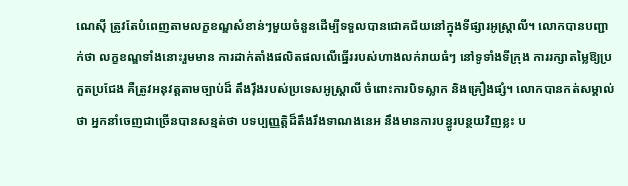ណេស៊ី ត្រូវតែបំពេញតាមលក្ខខណ្ឌសំខាន់ៗមួយចំនួនដើម្បីទទួលបានជោគជ័យនៅក្នុងទីផ្សារអូស្ត្រាលី។ លោកបានបញ្ជាក់ថា លក្ខខណ្ឌទាំងនោះរួមមាន ការដាក់តាំងផលិតផលលើធ្នើររបស់ហាងលក់រាយធំៗ នៅទូទាំងទីក្រុង ការរក្សាតម្លៃឱ្យប្រកួតប្រជែង គឺត្រូវអនុវត្តតាមច្បាប់ដ៏ តឹងរ៉ឹងរបស់ប្រទេសអូស្ត្រាលី ចំពោះការបិទស្លាក និងគ្រឿងផ្សំ។ លោកបានកត់សម្គាល់ថា អ្នកនាំចេញជាច្រើនបានសន្មត់ថា បទប្បញ្ញត្តិដ៏តឹងរឹងទាណងនេអ នឹងមានការបន្ធូរបន្ថយវិញខ្លះ ប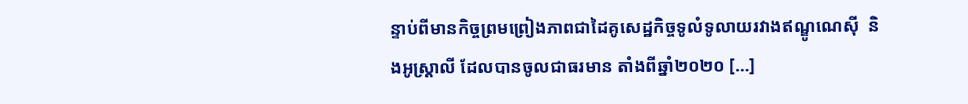ន្ទាប់ពីមានកិច្ចព្រមព្រៀងភាពជាដៃគូសេដ្ឋកិច្ចទូលំទូលាយរវាងឥណ្ឌូណេស៊ី  និងអូស្ត្រាលី ដែលបានចូលជាធរមាន តាំងពីឆ្នាំ២០២០ […]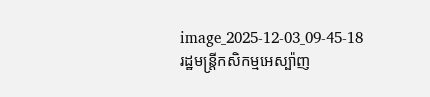image_2025-12-03_09-45-18
រដ្ឋមន្ត្រីកសិកម្មអេស្ប៉ាញ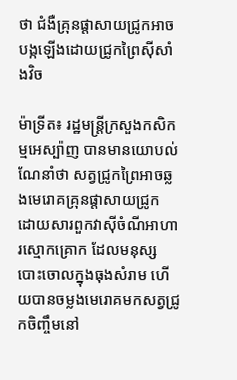ថា ជំងឺគ្រុនផ្តាសាយជ្រូកអាចបង្កឡើងដោយជ្រូកព្រៃស៊ីសាំងវិច

ម៉ាទ្រីត៖ រដ្ឋមន្ត្រីក្រសួងកសិកម្មអេស្ប៉ាញ បានមានយោបល់ណែនាំថា សត្វជ្រូកព្រៃអាចឆ្លងមេរោគគ្រុនផ្តាសាយជ្រូក ដោយសារពួកវាស៊ីចំណីអាហារស្មោកគ្រោក ដែលមនុស្សបោះចោលក្នុងធុងសំរាម ហើយបានចម្លងមេរោគមកសត្វជ្រូកចិញ្ចឹមនៅ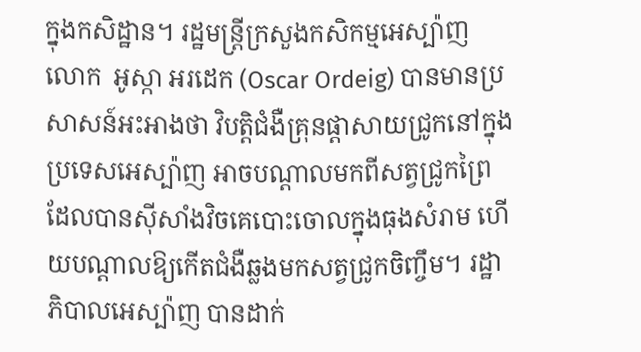ក្នុងកសិដ្ឋាន។ រដ្ឋមន្ត្រីក្រសួងកសិកម្មអេស្ប៉ាញ លោក  អូស្កា អរដេក (Oscar Ordeig) បានមានប្រសាសន៍អះអាងថា វិបត្តិជំងឺគ្រុនផ្តាសាយជ្រូកនៅក្នុងប្រទេសអេស្ប៉ាញ អាចបណ្តាលមកពីសត្វជ្រូកព្រៃ ដែលបានស៊ីសាំងវិចគេបោះចោលក្នុងធុងសំរាម ហើយបណ្តាលឱ្យកើតជំងឺឆ្លងមកសត្វជ្រូកចិញ្ចឹម។ រដ្ឋាភិបាលអេស្ប៉ាញ បានដាក់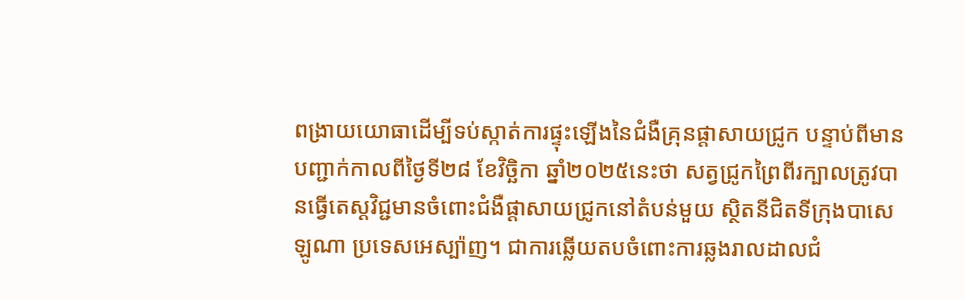ពង្រាយយោធាដើម្បីទប់ស្កាត់ការផ្ទុះឡើងនៃជំងឺគ្រុនផ្តាសាយជ្រូក បន្ទាប់ពីមានបញ្ជាក់កាលពីថ្ងៃទី២៨ ខែវិច្ឆិកា ឆ្នាំ២០២៥នេះថា សត្វជ្រូកព្រៃពីរក្បាលត្រូវបានធ្វើតេស្តវិជ្ជមានចំពោះជំងឺផ្តាសាយជ្រូកនៅតំបន់មួយ ស្ថិតនីជិតទីក្រុងបាសេឡូណា ប្រទេសអេស្ប៉ាញ។ ជាការឆ្លើយតបចំពោះការឆ្លងរាលដាលជំ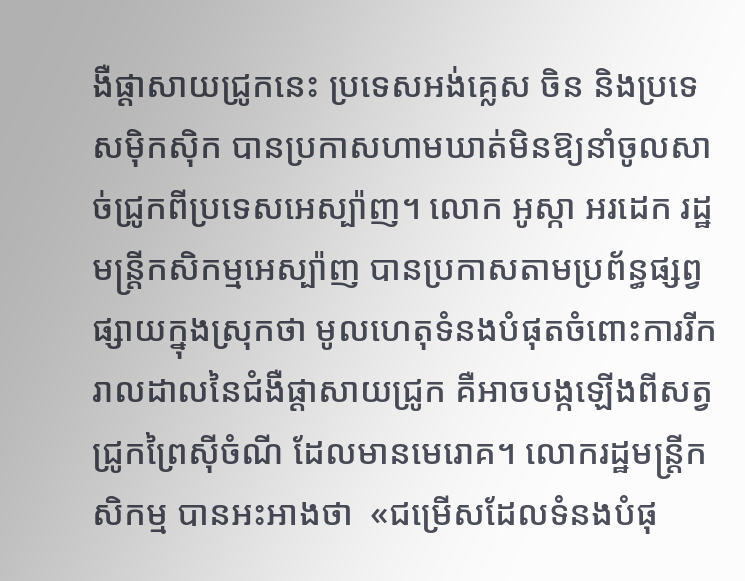ងឺផ្តាសាយជ្រូកនេះ ប្រទេសអង់គ្លេស ចិន និងប្រទេសម៉ិកស៊ិក បានប្រកាសហាមឃាត់មិនឱ្យនាំចូលសាច់ជ្រូកពីប្រទេសអេស្ប៉ាញ។ លោក អូស្កា អរដេក រដ្ឋមន្ត្រីកសិកម្មអេស្ប៉ាញ បានប្រកាសតាមប្រព័ន្ធផ្សព្វផ្សាយក្នុងស្រុកថា មូលហេតុទំនងបំផុតចំពោះការរីករាលដាលនៃជំងឺផ្តាសាយជ្រូក គឺអាចបង្កឡើងពីសត្វជ្រូកព្រៃស៊ីចំណី ដែលមានមេរោគ។ លោករដ្ឋមន្ត្រីកសិកម្ម បានអះអាងថា  «ជម្រើសដែលទំនងបំផុ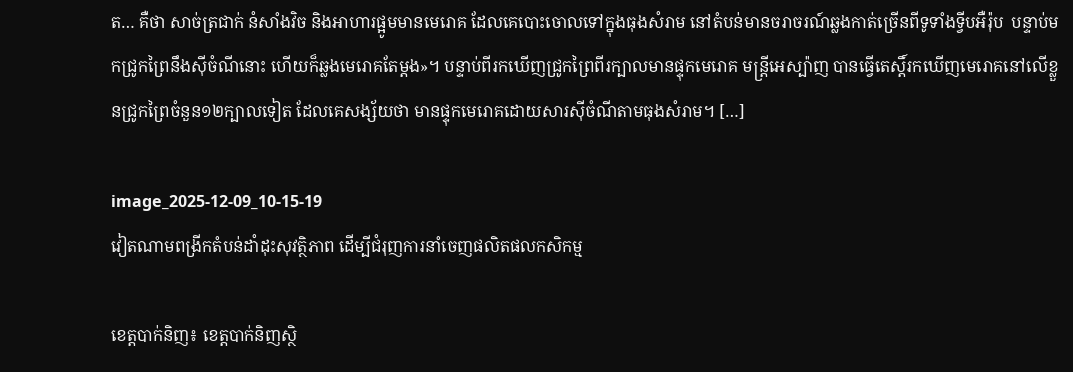ត… គឺថា សាច់ត្រជាក់ នំសាំងវិច និងអាហារផ្អូមមានមេរោគ ដែលគេបោះចោលទៅក្នុងធុងសំរាម នៅតំបន់មានចរាចរណ៍ឆ្លងកាត់ច្រើនពីទូទាំងទ្វីបអឺរ៉ុប  បន្ទាប់មកជ្រូកព្រៃនឹងស៊ីចំណីនោះ ហើយក៏ឆ្លងមេរោគតែម្តង»។ បន្ទាប់ពីរកឃើញជ្រូកព្រៃពីរក្បាលមានផ្ទុកមេរោគ មន្ត្រីអេស្ប៉ាញ បានធ្វើតេស្តិ៍រកឃើញមេរោគនៅលើខ្លួនជ្រូកព្រៃចំនួន១២ក្បាលទៀត ដែលគេសង្ស័យថា មានផ្ទុកមេរោគដោយសារស៊ីចំណីតាមធុងសំរាម។ […]

image_2025-12-09_10-15-19
វៀតណាមពង្រីកតំបន់ដាំដុះសុវត្ថិភាព ដើម្បីជំរុញការនាំចេញផលិតផលកសិកម្ម

ខេត្តបាក់និញ៖ ខេត្តបាក់និញស្ថិ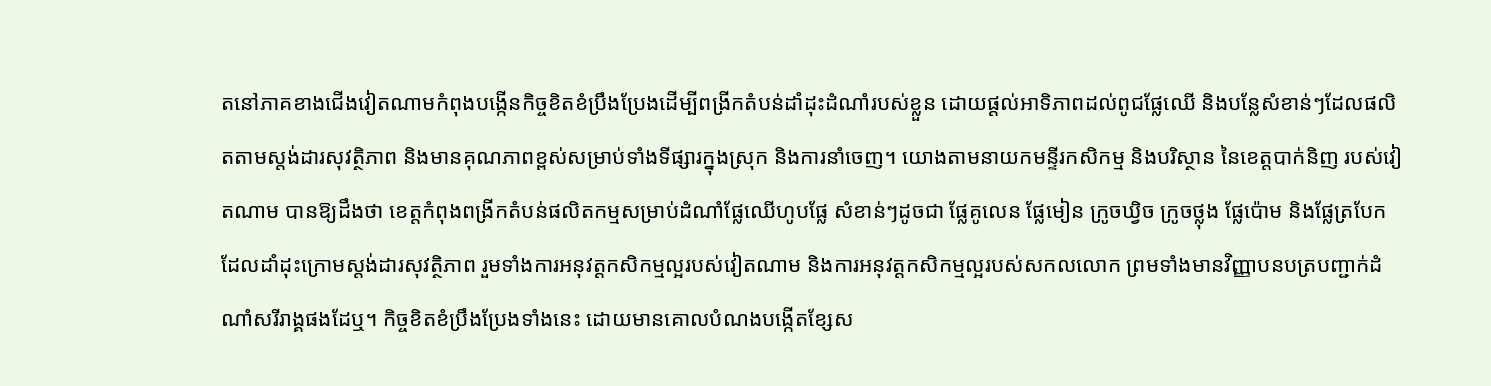តនៅភាគខាងជើងវៀតណាមកំពុងបង្កើនកិច្ចខិតខំប្រឹងប្រែងដើម្បីពង្រីកតំបន់ដាំដុះដំណាំរបស់ខ្លួន ដោយផ្តល់អាទិភាពដល់ពូជផ្លែឈើ និងបន្លែសំខាន់ៗដែលផលិតតាមស្តង់ដារសុវត្ថិភាព និងមានគុណភាពខ្ពស់សម្រាប់ទាំងទីផ្សារក្នុងស្រុក និងការនាំចេញ។ យោងតាមនាយកមន្ទីរកសិកម្ម និងបរិស្ថាន នៃខេត្តបាក់និញ របស់វៀតណាម បានឱ្យដឹងថា ខេត្តកំពុងពង្រីកតំបន់ផលិតកម្មសម្រាប់ដំណាំផ្លែឈើហូបផ្លែ សំខាន់ៗដូចជា ផ្លែគូលេន ផ្លែមៀន ក្រូចឃ្វិច ក្រូចថ្លុង ផ្លែប៉ោម និងផ្លែត្របែក ដែលដាំដុះក្រោមស្តង់ដារសុវត្ថិភាព រួមទាំងការអនុវត្តកសិកម្មល្អរបស់វៀតណាម និងការអនុវត្តកសិកម្មល្អរបស់សកលលោក ព្រមទាំងមានវិញ្ញាបនបត្របញ្ជាក់ដំណាំសរីរាង្គផងដែឬ។ កិច្ចខិតខំប្រឹងប្រែងទាំងនេះ ដោយមានគោលបំណងបង្កើតខ្សែស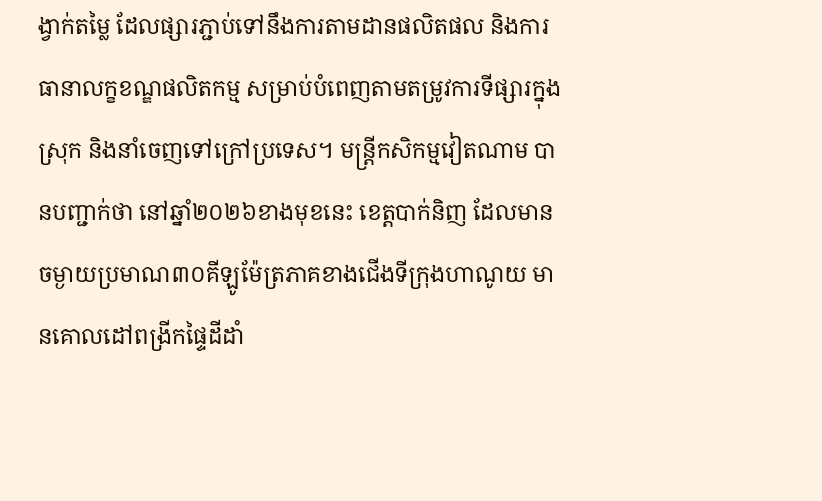ង្វាក់តម្លៃ ដែលផ្សារភ្ជាប់ទៅនឹងការតាមដានផលិតផល និងការធានាលក្ខខណ្ឌផលិតកម្ម សម្រាប់បំពេញតាមតម្រូវការទីផ្សារក្នុងស្រុក និងនាំចេញទៅក្រៅប្រទេស។ មន្ត្រីកសិកម្មវៀតណាម បានបញ្ជាក់ថា នៅឆ្នាំ២០២៦ខាងមុខនេះ ខេត្តបាក់និញ ដែលមានចម្ងាយប្រមាណ៣០គីឡូម៉ែត្រភាគខាងជើងទីក្រុងហាណូយ មានគោលដៅពង្រីកផ្ទៃដីដាំ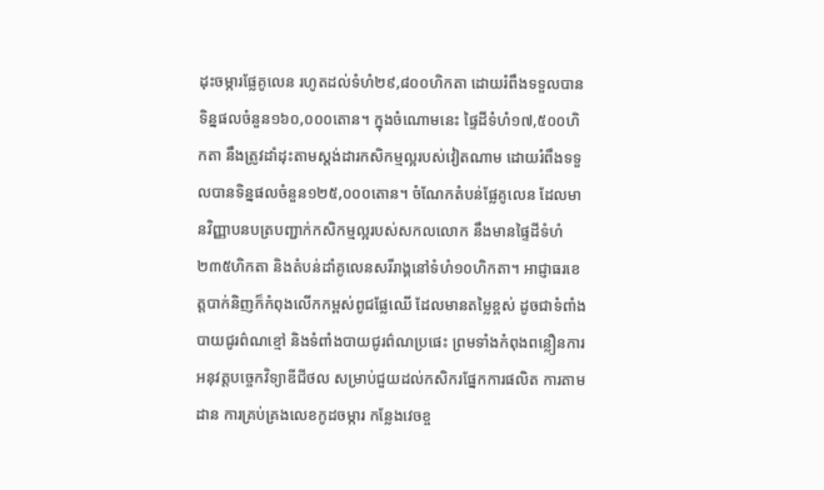ដុះចម្ការផ្លែគូលេន រហូតដល់ទំហំ២៩,៨០០ហិកតា ដោយរំពឹងទទួលបានទិន្នផលចំនួន១៦០,០០០តោន។ ក្នុងចំណោមនេះ ផ្ទៃដីទំហំ១៧,៥០០ហិកតា នឹងត្រូវដាំដុះតាមស្តង់ដារកសិកម្មល្អរបស់វៀតណាម ដោយរំពឹងទទួលបានទិន្នផលចំនួន១២៥,០០០តោន។ ចំណែកតំបន់ផ្លែគូលេន ដែលមានវិញ្ញាបនបត្របញ្ជាក់កសិកម្មល្អរបស់សកលលោក នឹងមានផ្ទៃដីទំហំ២៣៥ហិកតា និងតំបន់ដាំគូលេនសរីរាង្គនៅទំហំ១០ហិកតា។ អាជ្ញាធរខេត្តបាក់និញក៏កំពុងលើកកម្ពស់ពូជផ្លែឈើ ដែលមានតម្លៃខ្ពស់ ដូចជាទំពាំងបាយជូរព៌ណខ្មៅ និងទំពាំងបាយជូរព៌ណប្រផេះ ព្រមទាំងកំពុងពន្លឿនការអនុវត្តបច្ចេកវិទ្យាឌីជីថល សម្រាប់ជួយដល់កសិករផ្នែកការផលិត ការតាមដាន ការគ្រប់គ្រងលេខកូដចម្ការ កន្លែងវេចខ្ច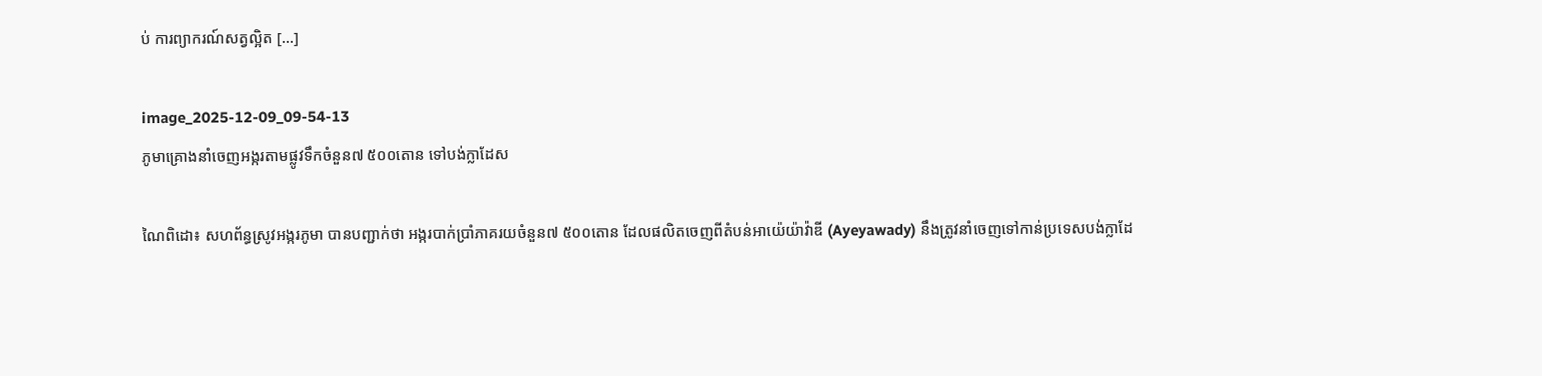ប់ ការព្យាករណ៍សត្វល្អិត […]

image_2025-12-09_09-54-13
ភូមាគ្រោងនាំចេញអង្ករតាមផ្លូវទឹកចំនួន៧ ៥០០តោន ទៅបង់ក្លាដែស

ណៃពិដោ៖ សហព័ន្ធស្រូវអង្ករភូមា បានបញ្ជាក់ថា អង្ករបាក់ប្រាំភាគរយចំនួន៧ ៥០០តោន ដែលផលិតចេញពីតំបន់អាយ៉េយ៉ាវ៉ាឌី (Ayeyawady) នឹងត្រូវនាំចេញទៅកាន់ប្រទេសបង់ក្លាដែ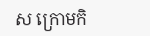ស ក្រោមកិ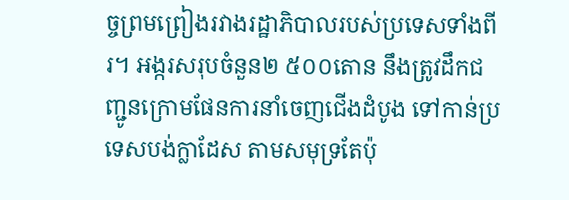ច្ចព្រមព្រៀងរវាងរដ្ឋាភិបាលរបស់ប្រទេសទាំងពីរ។ អង្ករសរុបចំនួន២ ៥០០តោន នឹងត្រូវដឹកជញ្ជូនក្រោមផែនការនាំចេញជើងដំបូង ទៅកាន់ប្រទេសបង់ក្លាដែស តាមសមុទ្រតែប៉ុ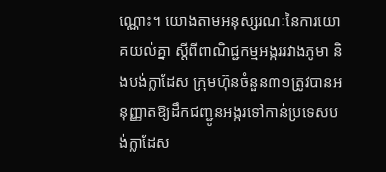ណ្ណោះ។ យោងតាមអនុស្សរណៈនៃការយោគយល់គ្នា ស្តីពីពាណិជ្ជកម្មអង្កររវាងភូមា និងបង់ក្លាដែស ក្រុមហ៊ុនចំនួន៣១ត្រូវបានអនុញ្ញាតឱ្យដឹកជញ្ជូនអង្ករទៅកាន់ប្រទេសបង់ក្លាដែស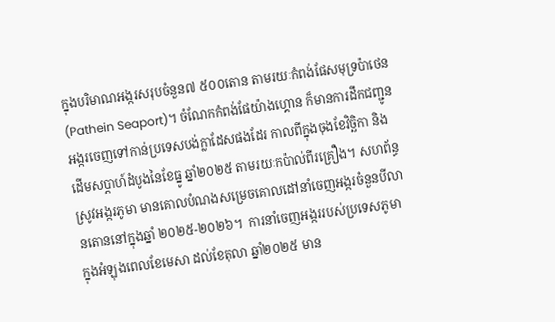ក្នុងបរិមាណអង្ករសរុបចំនួន៧ ៥០០តោន តាមរយៈកំពង់ផែសមុទ្រប៉ាថេន (Pathein Seaport)។ ចំណែកកំពង់ផែយ៉ាងហ្គោន ក៏មានការដឹកជញ្ជូនអង្ករចេញទៅកាន់ប្រទេសបង់ក្លាដែសផងដែរ កាលពីក្នុងចុងខែវិច្ឆិកា និងដើមសប្តាហ៍ដំបូងនៃខែធ្នូ ឆ្នាំ២០២៥ តាមរយៈកប៉ាល់ពីរគ្រឿង។ សហព័ន្ធស្រូវអង្ករភូមា មានគោលបំណងសម្រេចគោលដៅនាំចេញអង្ករចំនួនបីលានតោននៅក្នុងឆ្នាំ ២០២៥-២០២៦។  ការនាំចេញអង្កររបស់ប្រទេសភូមា ក្នុងអំឡុងពេលខែមេសា ដល់ខែតុលា ឆ្នាំ២០២៥ មាន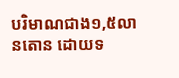បរិមាណជាង១,៥លានតោន ដោយទ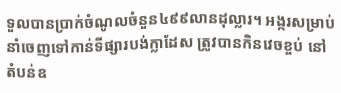ទួលបានប្រាក់ចំណូលចំនួន៤៩៩លានដុល្លារ។ អង្ករសម្រាប់នាំចេញទៅកាន់ទីផ្សារបង់ក្លាដែស ត្រូវបានកិនវេចខ្ចប់ នៅតំបន់ឧ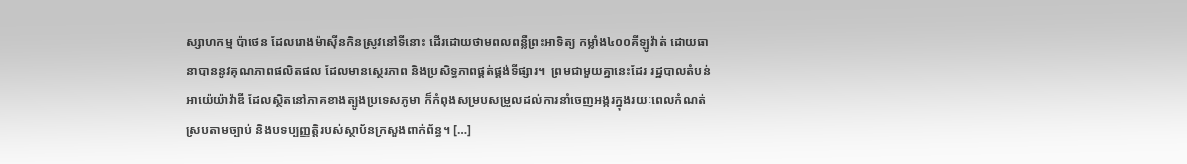ស្សាហកម្ម ប៉ាថេន ដែលរោងម៉ាស៊ីនកិនស្រូវនៅទីនោះ ដើរដោយថាមពលពន្លឺព្រះអាទិត្យ កម្លាំង៤០០គីឡូវ៉ាត់ ដោយធានាបាននូវគុណភាពផលិតផល ដែលមានស្ថេរភាព និងប្រសិទ្ធភាពផ្គត់ផ្គង់ទីផ្សារ។  ព្រមជាមួយគ្នានេះដែរ រដ្ឋបាលតំបន់ អាយ៉េយ៉ាវ៉ាឌី ដែលស្ថិតនៅភាគខាងត្បូងប្រទេសភូមា ក៏កំពុងសម្របសម្រួលដល់ការនាំចេញអង្ករក្នុងរយៈពេលកំណត់ ស្របតាមច្បាប់ និងបទប្បញ្ញត្តិរបស់ស្ថាប័នក្រសួងពាក់ព័ន្ធ។ […]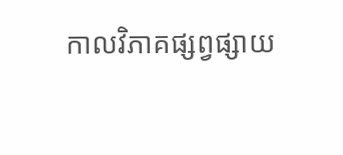កាលវិភាគផ្សព្វផ្សាយ